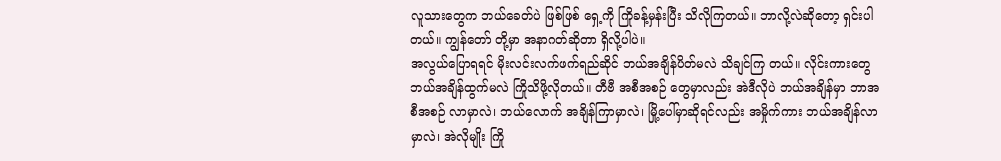လူသားတွေက ဘယ်ခေတ်ပဲ ဖြစ်ဖြစ် ရှေ့ကို ကြိုခန့်မှန်းပြီး သိလိုကြတယ်။ ဘာလို့လဲဆိုတော့ ရှင်းပါတယ်။ ကျွန်တော် တို့မှာ အနာဂတ်ဆိုတာ ရှိလို့ပါပဲ။
အလွယ်ပြောရရင် မိုးလင်းလက်ဖက်ရည်ဆိုင် ဘယ်အချိန်ပိတ်မလဲ သိချင်ကြ တယ်။ လိုင်းကားတွေ ဘယ်အချိန်ထွက်မလဲ ကြိုသိဖို့လိုတယ်။ တီဗီ အစီအစဉ် တွေမှာလည်း အဲဒီလိုပဲ ဘယ်အချိန်မှာ ဘာအစီအစဉ် လာမှာလဲ၊ ဘယ်လောက် အချိန်ကြာမှာလဲ၊ မြို့ပေါ်မှာဆိုရင်လည်း အမှိုက်ကား ဘယ်အချိန်လာမှာလဲ၊ အဲလိုမျိုး ကြို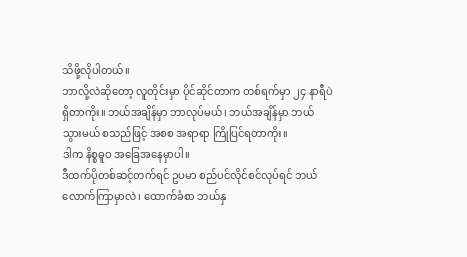သိဖို့လိုပါတယ်။
ဘာလို့လဲဆိုတော့ လူတိုင်းမှာ ပိုင်ဆိုင်တာက တစ်ရက်မှာ ၂၄ နာရီပဲ ရှိတာကိုး။ ဘယ်အချိန်မှာ ဘာလုပ်မယ်၊ ဘယ်အချိန်မှာ ဘယ်သွားမယ် စသည်ဖြင့် အစစ အရာရာ ကြိုပြင်ရတာကိုး။
ဒါက နိစ္စဓူဝ အခြေအနေမှာပါ။
ဒီထက်ပိုတစ်ဆင့်တက်ရင် ဥပမာ စည်ပင်လိုင်စင်လုပ်ရင် ဘယ်လောက်ကြာမှာလဲ၊ ထောက်ခံစာ ဘယ်နှ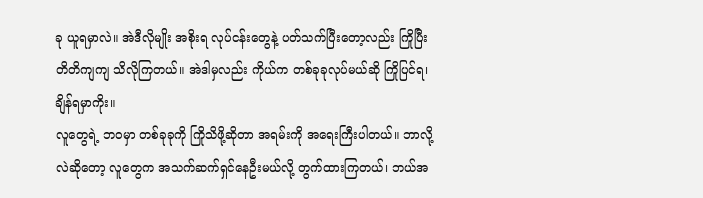ခု ယူရမှာလဲ။ အဲဒီလိုမျိုး အစိုးရ လုပ်ငန်းတွေနဲ့ ပတ်သက်ပြီးတော့လည်း ကြိုပြီး တိတိကျကျ သိလိုကြတယ်။ အဲဒါမှလည်း ကိုယ်က တစ်ခုခုလုပ်မယ်ဆို ကြိုပြင်ရ၊ ချိန်ရမှာကိုး။
လူတွေရဲ့ ဘဝမှာ တစ်ခုခုကို ကြိုသိဖို့ဆိုတာ အရမ်းကို အရေးကြီးပါတယ်။ ဘာလို့လဲဆိုတော့ လူတွေက အသက်ဆက်ရှင်နေဦးမယ်လို့ တွက်ထားကြတယ်၊ ဘယ်အ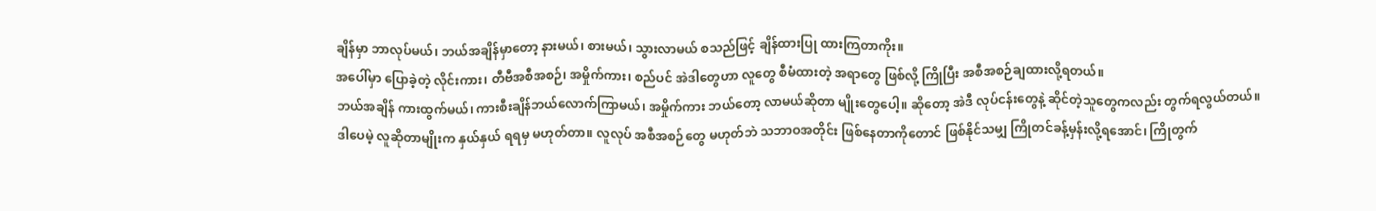ချိန်မှာ ဘာလုပ်မယ်၊ ဘယ်အချိန်မှာတော့ နားမယ်၊ စားမယ်၊ သွားလာမယ် စသည်ဖြင့် ချိန်ထားပြု ထားကြတာကိုး။
အပေါ်မှာ ပြောခဲ့တဲ့ လိုင်းကား၊ တီဗီအစီအစဉ်၊ အမှိုက်ကား၊ စည်ပင် အဲဒါတွေဟာ လူတွေ စီမံထားတဲ့ အရာတွေ ဖြစ်လို့ ကြိုပြီး အစီအစဉ်ချထားလို့ရတယ်။
ဘယ်အချိန် ကားထွက်မယ်၊ ကားစီးချိန်ဘယ်လောက်ကြာမယ်၊ အမှိုက်ကား ဘယ်တော့ လာမယ်ဆိုတာ မျိုးတွေပေါ့။ ဆိုတော့ အဲဒီ လုပ်ငန်းတွေနဲ့ ဆိုင်တဲ့သူတွေကလည်း တွက်ရလွယ်တယ်။
ဒါပေမဲ့ လူဆိုတာမျိုးက နှယ်နှယ် ရရမှ မဟုတ်တာ။ လူလုပ် အစီအစဉ်တွေ မဟုတ်ဘဲ သဘာဝအတိုင်း ဖြစ်နေတာကိုတောင် ဖြစ်နိုင်သမျှ ကြိုတင်ခန့်မှန်းလို့ရအောင်၊ ကြိုတွက်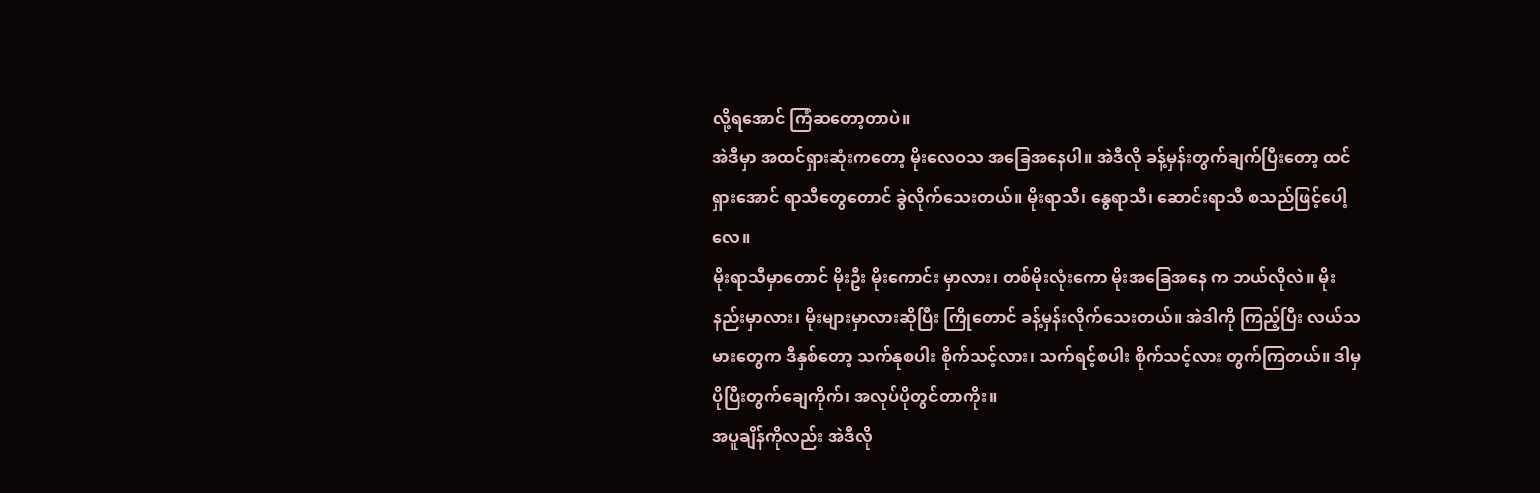လို့ရအောင် ကြံဆတော့တာပဲ။
အဲဒီမှာ အထင်ရှားဆုံးကတော့ မိုးလေဝသ အခြေအနေပါ။ အဲဒီလို ခန့်မှန်းတွက်ချက်ပြီးတော့ ထင်ရှားအောင် ရာသီတွေတောင် ခွဲလိုက်သေးတယ်။ မိုးရာသီ၊ နွေရာသီ၊ ဆောင်းရာသီ စသည်ဖြင့်ပေါ့လေ။
မိုးရာသီမှာတောင် မိုးဦး မိုးကောင်း မှာလား၊ တစ်မိုးလုံးကော မိုးအခြေအနေ က ဘယ်လိုလဲ။ မိုးနည်းမှာလား၊ မိုးများမှာလားဆိုပြီး ကြိုတောင် ခန့်မှန်းလိုက်သေးတယ်။ အဲဒါကို ကြည့်ပြီး လယ်သမားတွေက ဒီနှစ်တော့ သက်နုစပါး စိုက်သင့်လား၊ သက်ရင့်စပါး စိုက်သင့်လား တွက်ကြတယ်။ ဒါမှ ပိုပြီးတွက်ချေကိုက်၊ အလုပ်ပိုတွင်တာကိုး။
အပူချိန်ကိုလည်း အဲဒီလို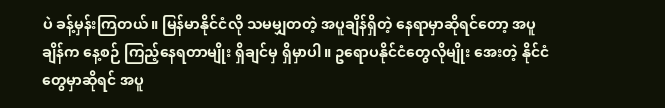ပဲ ခန့်မှန်းကြတယ်။ မြန်မာနိုင်ငံလို သမမျှတတဲ့ အပူချိန်ရှိတဲ့ နေရာမှာဆိုရင်တော့ အပူချိန်က နေ့စဉ် ကြည့်နေရတာမျိုး ရှိချင်မှ ရှိမှာပါ။ ဥရောပနိုင်ငံတွေလိုမျိုး အေးတဲ့ နိုင်ငံတွေမှာဆိုရင် အပူ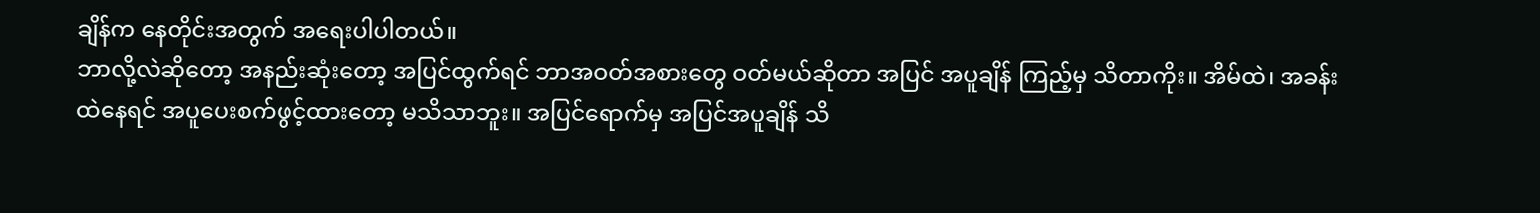ချိန်က နေတိုင်းအတွက် အရေးပါပါတယ်။
ဘာလို့လဲဆိုတော့ အနည်းဆုံးတော့ အပြင်ထွက်ရင် ဘာအဝတ်အစားတွေ ဝတ်မယ်ဆိုတာ အပြင် အပူချိန် ကြည့်မှ သိတာကိုး။ အိမ်ထဲ၊ အခန်းထဲနေရင် အပူပေးစက်ဖွင့်ထားတော့ မသိသာဘူး။ အပြင်ရောက်မှ အပြင်အပူချိန် သိ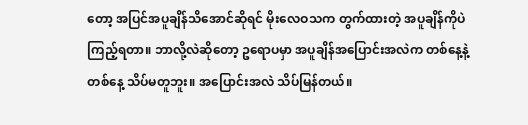တော့ အပြင်အပူချိန်သိအောင်ဆိုရင် မိုးလေဝသက တွက်ထားတဲ့ အပူချိန်ကိုပဲ ကြည့်ရတာ။ ဘာလို့လဲဆိုတော့ ဥရောပမှာ အပူချိန်အပြောင်းအလဲက တစ်နေ့နဲ့တစ်နေ့ သိပ်မတူဘူး။ အပြောင်းအလဲ သိပ်မြန်တယ်။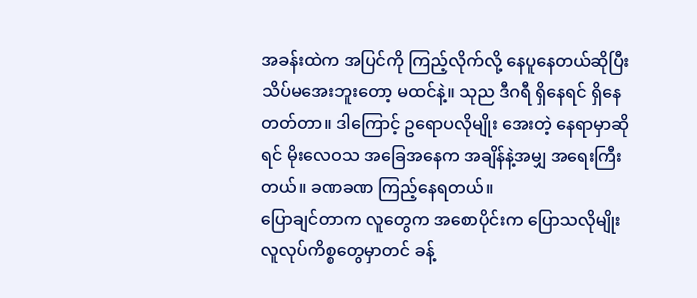အခန်းထဲက အပြင်ကို ကြည့်လိုက်လို့ နေပူနေတယ်ဆိုပြီး သိပ်မအေးဘူးတော့ မထင်နဲ့။ သုည ဒီဂရီ ရှိနေရင် ရှိနေတတ်တာ။ ဒါကြောင့် ဥရောပလိုမျိုး အေးတဲ့ နေရာမှာဆိုရင် မိုးလေဝသ အခြေအနေက အချိန်နဲ့အမျှ အရေးကြီးတယ်။ ခဏခဏ ကြည့်နေရတယ်။
ပြောချင်တာက လူတွေက အစောပိုင်းက ပြောသလိုမျိုး လူလုပ်ကိစ္စတွေမှာတင် ခန့်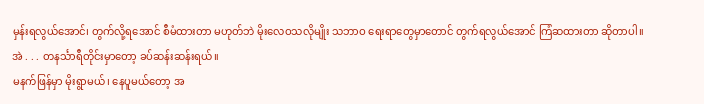မှန်းရလွယ်အောင်၊ တွက်လို့ရအောင် စီမံထားတာ မဟုတ်ဘဲ မိုးလေဝသလိုမျိုး သဘာဝ ရေးရာတွေမှာတောင် တွက်ရလွယ်အောင် ကြံဆထားတာ ဆိုတာပါ။
အဲ . . . တနင်္သာရီတိုင်းမှာတော့ ခပ်ဆန်းဆန်းရယ်။
မနက်ဖြန်မှာ မိုးရွာမယ်၊ နေပူမယ်တော့ အ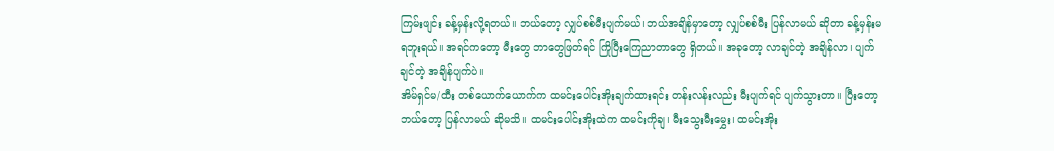ကြမ်းဖျင်း ခန့်မှန်းလို့ရတယ်။ ဘယ်တော့ လျှပ်စစ်မီးပျက်မယ်၊ ဘယ်အချိန်မှာတော့ လျှပ်စစ်မီး ပြန်လာမယ် ဆိုတာ ခန့်မှန်းမရဘူးရယ်။ အရင်ကတော့ မီးတွေ ဘာတွေဖြတ်ရင် ကြိုပြီးကြေညာတာတွေ ရှိတယ်။ အခုတော့ လာချင်တဲ့ အချိန်လာ၊ ပျက်ချင်တဲ့ အချိန်ပျက်ပဲ။
အိမ်ရှင်မ/ထီး တစ်ယောက်ယောက်က ထမင်းပေါင်းအိုးချက်ထားရင်း တန်းလန်းလည်း မီးပျက်ရင် ပျက်သွားတာ။ ပြီးတော့ ဘယ်တော့ ပြန်လာမယ် ဆိုမသိ။ ထမင်းပေါင်းအိုးထဲက ထမင်းကိုချ၊ မီးသွေးမီးမွှေး၊ ထမင်းအိုး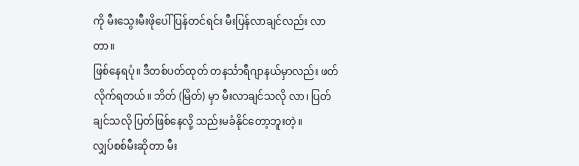ကို မီးသွေးမီးဖိုပေါ် ပြန်တင်ရင်း မီးပြန်လာချင်လည်း လာတာ။
ဖြစ်နေရပုံ။ ဒီတစ်ပတ်ထုတ် တနင်္သာရီဂျာနယ်မှာလည်း ဖတ်လိုက်ရတယ်။ ဘိတ် (မြိတ်) မှာ မီးလာချင်သလို လာ၊ ပြတ်ချင်သလို ပြတ်ဖြစ်နေလို့ သည်းမခံနိုင်တော့ဘူးတဲ့။
လျှပ်စစ်မီးဆိုတာ မီး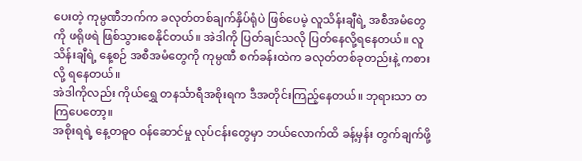ပေးတဲ့ ကုမ္ပဏီဘက်က ခလုတ်တစ်ချက်နှိပ်ရုံပဲ ဖြစ်ပေမဲ့ လူသိန်းချီရဲ့ အစီအမံတွေကို ဖရိုဖရဲ ဖြစ်သွားစေနိုင်တယ်။ အဲဒါကို ပြတ်ချင်သလို ပြတ်နေလို့ရနေတယ်။ လူသိန်းချီရဲ့ နေ့စဉ် အစီအမံတွေကို ကုမ္ပဏီ စက်ခန်းထဲက ခလုတ်တစ်ခုတည်းနဲ့ ကစားလို့ ရနေတယ်။
အဲဒါကိုလည်း ကိုယ်ရွှေ တနင်္သာရီအစိုးရက ဒီအတိုင်းကြည့်နေတယ်။ ဘုရားသာ တကြပေတော့။
အစိုးရရဲ့ နေ့တဓူဝ ဝန်ဆောင်မှု လုပ်ငန်းတွေမှာ ဘယ်လောက်ထိ ခန့်မှန်း တွက်ချက်ဖို့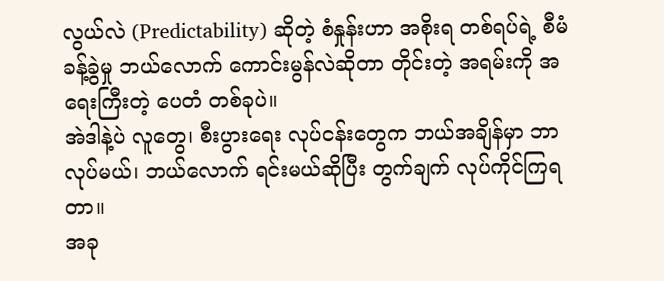လွယ်လဲ (Predictability) ဆိုတဲ့ စံနှုန်းဟာ အစိုးရ တစ်ရပ်ရဲ့ စီမံခန့်ခွဲမှု ဘယ်လောက် ကောင်းမွန်လဲဆိုတာ တိုင်းတဲ့ အရမ်းကို အရေးကြီးတဲ့ ပေတံ တစ်ခုပဲ။
အဲဒါနဲ့ပဲ လူတွေ၊ စီးပွားရေး လုပ်ငန်းတွေက ဘယ်အချိန်မှာ ဘာလုပ်မယ်၊ ဘယ်လောက် ရင်းမယ်ဆိုပြီး တွက်ချက် လုပ်ကိုင်ကြရတာ။
အခု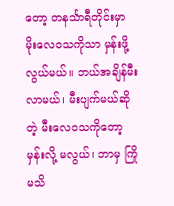တော့ တနင်္သာရီတိုင်းမှာ မိုးလေဝသကိုသာ မှန်းဖို့လွယ်မယ်။ ဘယ်အချိန်မီးလာမယ်၊ မီးပျက်မယ်ဆိုတဲ့ မီးလေဝသကိုတော့ မှန်းလို့ မလွယ်၊ ဘာမှ ကြိုမသိ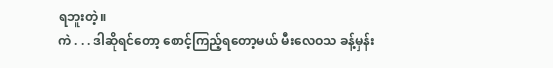ရဘူးတဲ့။
ကဲ . . . ဒါဆိုရင်တော့ စောင့်ကြည့်ရတော့မယ် မီးလေဝသ ခန့်မှန်း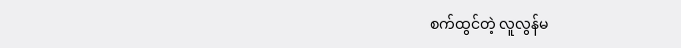စက်ထွင်တဲ့ လူလွန်မ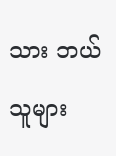သား ဘယ်သူများ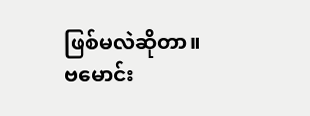ဖြစ်မလဲဆိုတာ။
ဗမောင်း